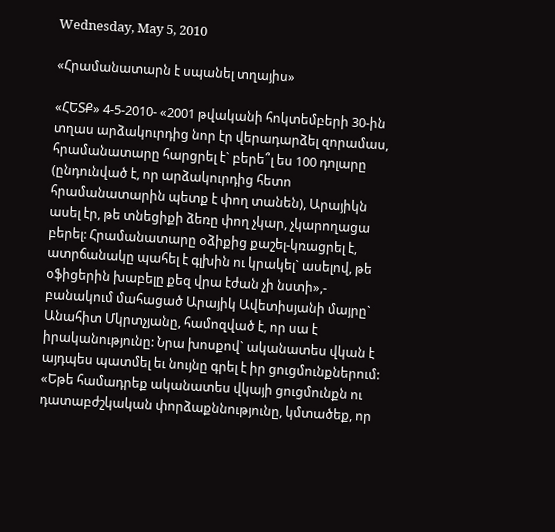Wednesday, May 5, 2010

«Հրամանատարն է սպանել տղայիս»

«ՀԵՏՔ» 4-5-2010- «2001 թվականի հոկտեմբերի 30-ին տղաս արձակուրդից նոր էր վերադարձել զորամաս, հրամանատարը հարցրել է` բերե՞լ ես 100 դոլարը (ընդունված է, որ արձակուրդից հետո հրամանատարին պետք է փող տանեն), Արայիկն ասել էր, թե տնեցիքի ձեռը փող չկար, չկարողացա բերել: Հրամանատարը օձիքից քաշել-կռացրել է, ատրճանակը պահել է գլխին ու կրակել` ասելով, թե օֆիցերին խաբելը քեզ վրա էժան չի նստի»,- բանակում մահացած Արայիկ Ավետիսյանի մայրը` Անահիտ Մկրտչյանը, համոզված է, որ սա է իրականությունը: Նրա խոսքով` ականատես վկան է այդպես պատմել եւ նույնը գրել է իր ցուցմունքներում: «Եթե համադրեք ականատես վկայի ցուցմունքն ու դատաբժշկական փորձաքննությունը, կմտածեք, որ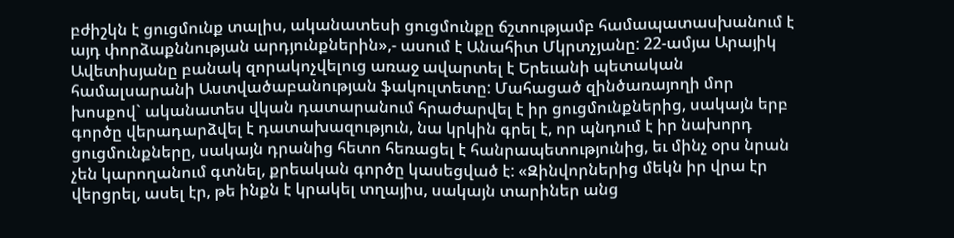բժիշկն է ցուցմունք տալիս, ականատեսի ցուցմունքը ճշտությամբ համապատասխանում է այդ փորձաքննության արդյունքներին»,- ասում է Անահիտ Մկրտչյանը: 22-ամյա Արայիկ Ավետիսյանը բանակ զորակոչվելուց առաջ ավարտել է Երեւանի պետական համալսարանի Աստվածաբանության ֆակուլտետը: Մահացած զինծառայողի մոր խոսքով` ականատես վկան դատարանում հրաժարվել է իր ցուցմունքներից, սակայն երբ գործը վերադարձվել է դատախազություն, նա կրկին գրել է, որ պնդում է իր նախորդ ցուցմունքները, սակայն դրանից հետո հեռացել է հանրապետությունից, եւ մինչ օրս նրան չեն կարողանում գտնել, քրեական գործը կասեցված է: «Զինվորներից մեկն իր վրա էր վերցրել, ասել էր, թե ինքն է կրակել տղայիս, սակայն տարիներ անց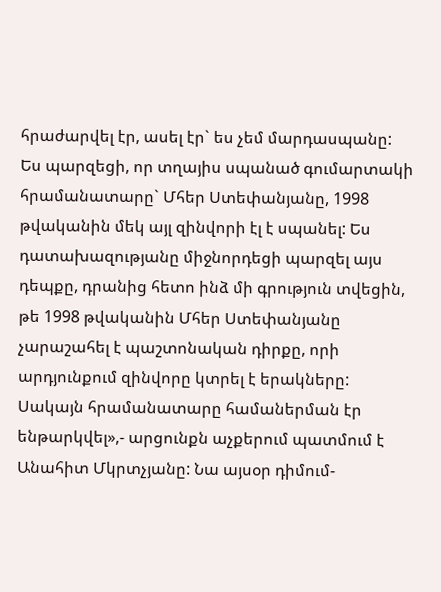հրաժարվել էր, ասել էր` ես չեմ մարդասպանը: Ես պարզեցի, որ տղայիս սպանած գումարտակի հրամանատարը` Մհեր Ստեփանյանը, 1998 թվականին մեկ այլ զինվորի էլ է սպանել: Ես դատախազությանը միջնորդեցի պարզել այս դեպքը, դրանից հետո ինձ մի գրություն տվեցին, թե 1998 թվականին Մհեր Ստեփանյանը չարաշահել է պաշտոնական դիրքը, որի արդյունքում զինվորը կտրել է երակները: Սակայն հրամանատարը համաներման էր ենթարկվել»,- արցունքն աչքերում պատմում է Անահիտ Մկրտչյանը: Նա այսօր դիմում-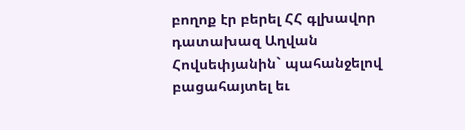բողոք էր բերել ՀՀ գլխավոր դատախազ Աղվան Հովսեփյանին` պահանջելով բացահայտել եւ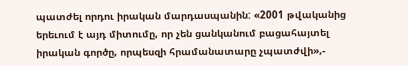պատժել որդու իրական մարդասպանին: «2001 թվականից երեւում է այդ միտումը, որ չեն ցանկանում բացահայտել իրական գործը, որպեսզի հրամանատարը չպատժվի»,-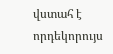վստահ է որդեկորույս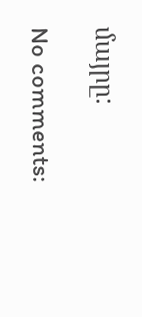մայրը:

No comments: